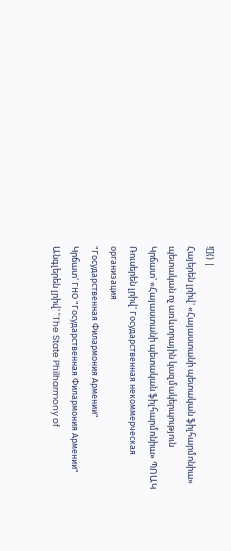![]() |
Հայերեն լրիվ' «Հայաստանի պետական ֆիլհարմոնիա»
պետական ոչ առևտրային կազմակերպություն
Կրճատ' «Հայաստանի պետական ֆիլհարմոնիա» ՊՈԱԿ
Ռուսերեն լրիվ' Государственная некoммерческая организация
"Государственная Филармония Армении"
Կրճատ' ГНО "Государственная Филармония Армении"
Անգլերեն լրիվ' "The State Philharmony of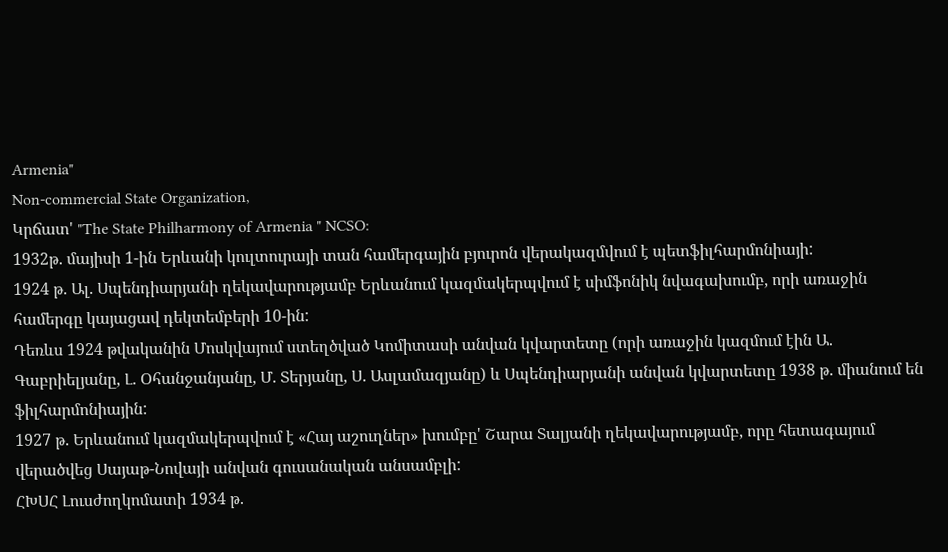Armenia"
Non-commercial State Organization,
Կրճատ' "The State Philharmony of Armenia " NCSO:
1932թ. մայիսի 1-ին Երևանի կուլտուրայի տան համերգային բյուրոն վերակազմվում է պետֆիլհարմոնիայի:
1924 թ. Ալ. Սպենդիարյանի ղեկավարությամբ Երևանում կազմակերպվում է սիմֆոնիկ նվագախումբ, որի առաջին համերգը կայացավ դեկտեմբերի 10-ին:
Դեռևս 1924 թվականին Մոսկվայում ստեղծված Կոմիտասի անվան կվարտետը (որի առաջին կազմում էին Ա. Գաբրիելյանը, Լ. Օհանջանյանը, Մ. Տերյանը, Ս. Ասլամազյանը) և Սպենդիարյանի անվան կվարտետը 1938 թ. միանում են ֆիլհարմոնիային:
1927 թ. Երևանում կազմակերպվում է «Հայ աշուղներ» խումբը' Շարա Տալյանի ղեկավարությամբ, որը հետագայում վերածվեց Սայաթ-Նովայի անվան գուսանական անսամբլի:
ՀԽՍՀ Լուսժողկոմատի 1934 թ.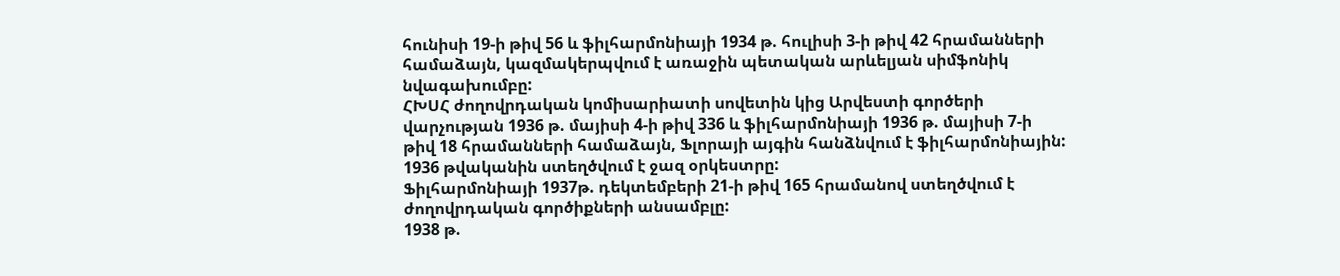հունիսի 19-ի թիվ 56 և ֆիլհարմոնիայի 1934 թ. հուլիսի 3-ի թիվ 42 հրամանների համաձայն, կազմակերպվում է առաջին պետական արևելյան սիմֆոնիկ նվագախումբը:
ՀԽՍՀ ժողովրդական կոմիսարիատի սովետին կից Արվեստի գործերի վարչության 1936 թ. մայիսի 4-ի թիվ 336 և ֆիլհարմոնիայի 1936 թ. մայիսի 7-ի թիվ 18 հրամանների համաձայն, Ֆլորայի այգին հանձնվում է ֆիլհարմոնիային:
1936 թվականին ստեղծվում է ջազ օրկեստրը:
Ֆիլհարմոնիայի 1937թ. դեկտեմբերի 21-ի թիվ 165 հրամանով ստեղծվում է ժողովրդական գործիքների անսամբլը:
1938 թ.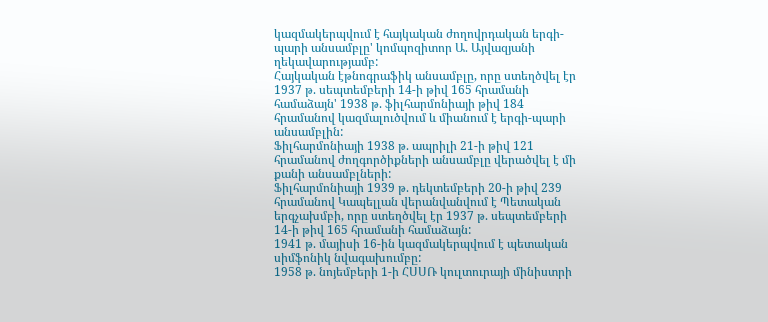կազմակերպվում է հայկական ժողովրդական երգի-պարի անսամբլը' կոմպոզիտոր Ա. Այվազյանի ղեկավարությամբ:
Հայկական էթնոգրաֆիկ անսամբլը, որը ստեղծվել էր 1937 թ. սեպտեմբերի 14-ի թիվ 165 հրամանի համաձայն' 1938 թ. ֆիլհարմոնիայի թիվ 184 հրամանով կազմալուծվում և միանում է երգի-պարի անսամբլին:
Ֆիլհարմոնիայի 1938 թ. ապրիլի 21-ի թիվ 121 հրամանով ժողգործիքների անսամբլը վերածվել է մի քանի անսամբլների:
Ֆիլհարմոնիայի 1939 թ. դեկտեմբերի 20-ի թիվ 239 հրամանով Կապելլան վերանվանվում է Պետական երգչախմբի, որը ստեղծվել էր 1937 թ. սեպտեմբերի 14-ի թիվ 165 հրամանի համաձայն:
1941 թ. մայիսի 16-ին կազմակերպվում է պետական սիմֆոնիկ նվագախումբը:
1958 թ. նոյեմբերի 1-ի ՀՍՍՌ կուլտուրայի մինիստրի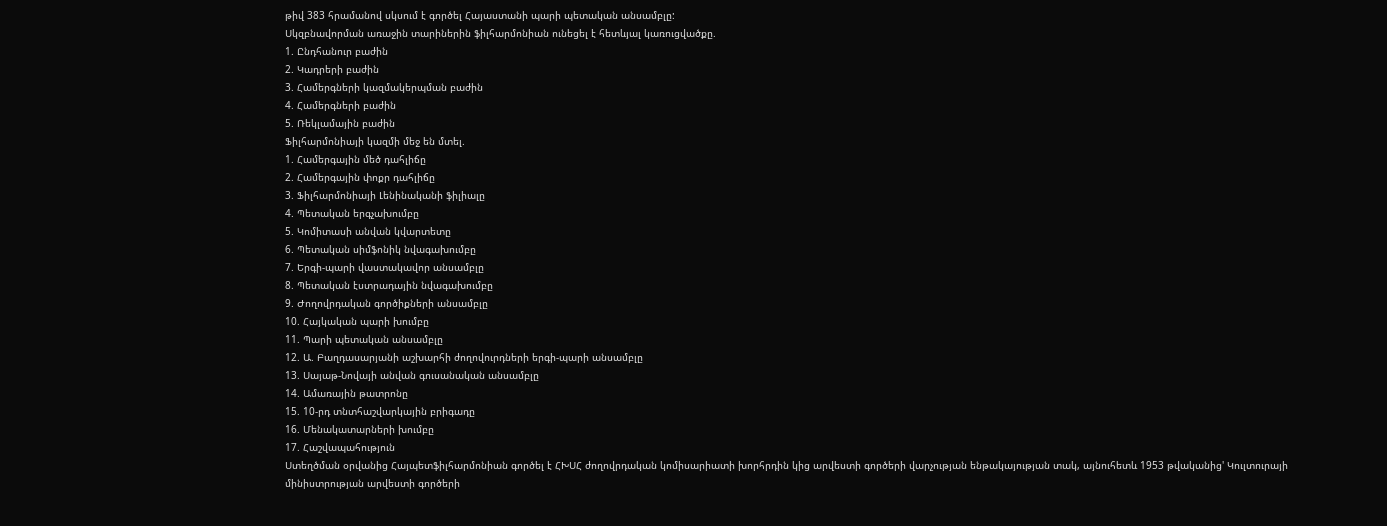թիվ 383 հրամանով սկսում է գործել Հայաստանի պարի պետական անսամբլը:
Սկզբնավորման առաջին տարիներին ֆիլհարմոնիան ունեցել է հետևյալ կառուցվածքը.
1. Ընդհանուր բաժին
2. Կադրերի բաժին
3. Համերգների կազմակերպման բաժին
4. Համերգների բաժին
5. Ռեկլամային բաժին
Ֆիլհարմոնիայի կազմի մեջ են մտել.
1. Համերգային մեծ դահլիճը
2. Համերգային փոքր դահլիճը
3. Ֆիլհարմոնիայի Լենինականի ֆիլիալը
4. Պետական երգչախումբը
5. Կոմիտասի անվան կվարտետը
6. Պետական սիմֆոնիկ նվագախումբը
7. Երգի-պարի վաստակավոր անսամբլը
8. Պետական էստրադային նվագախումբը
9. Ժողովրդական գործիքների անսամբլը
10. Հայկական պարի խումբը
11. Պարի պետական անսամբլը
12. Ա. Բաղդասարյանի աշխարհի ժողովուրդների երգի-պարի անսամբլը
13. Սայաթ-Նովայի անվան գուսանական անսամբլը
14. Ամառային թատրոնը
15. 10-րդ տնտհաշվարկային բրիգադը
16. Մենակատարների խումբը
17. Հաշվապահություն
Ստեղծման օրվանից Հայպետֆիլհարմոնիան գործել է ՀԽՍՀ ժողովրդական կոմիսարիատի խորհրդին կից արվեստի գործերի վարչության ենթակայության տակ, այնուհետև 1953 թվականից' Կուլտուրայի մինիստրության արվեստի գործերի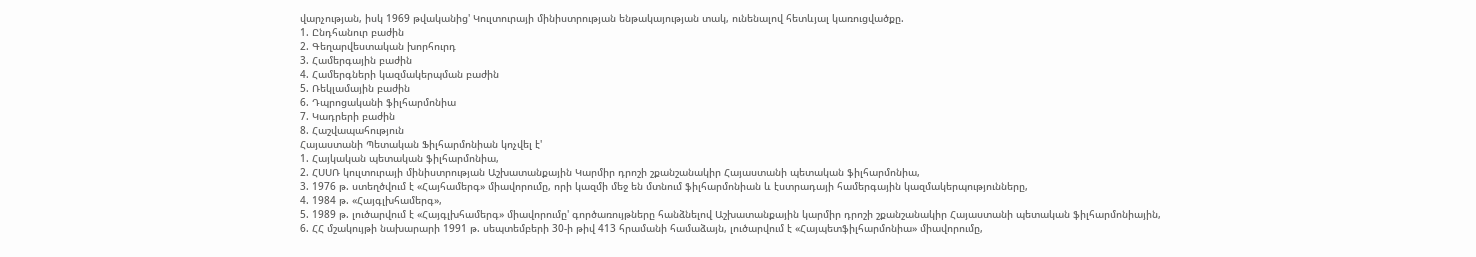վարչության, իսկ 1969 թվականից' Կուլտուրայի մինիստրության ենթակայության տակ, ունենալով հետևյալ կառուցվածքը.
1. Ընդհանուր բաժին
2. Գեղարվեստական խորհուրդ
3. Համերգային բաժին
4. Համերգների կազմակերպման բաժին
5. Ռեկլամային բաժին
6. Դպրոցականի ֆիլհարմոնիա
7. Կադրերի բաժին
8. Հաշվապահություն
Հայաստանի Պետական Ֆիլհարմոնիան կոչվել է'
1. Հայկական պետական ֆիլհարմոնիա,
2. ՀՍՍՌ կուլտուրայի մինիստրության Աշխատանքային Կարմիր դրոշի շքանշանակիր Հայաստանի պետական ֆիլհարմոնիա,
3. 1976 թ. ստեղծվում է «Հայհամերգ» միավորումը, որի կազմի մեջ են մտնում ֆիլհարմոնիան և էստրադայի համերգային կազմակերպությունները,
4. 1984 թ. «Հայգլխհամերգ»,
5. 1989 թ. լուծարվում է «Հայգլխհամերգ» միավորումը' գործառույթները հանձնելով Աշխատանքային կարմիր դրոշի շքանշանակիր Հայաստանի պետական ֆիլհարմոնիային,
6. ՀՀ մշակույթի նախարարի 1991 թ. սեպտեմբերի 30-ի թիվ 413 հրամանի համաձայն, լուծարվում է «Հայպետֆիլհարմոնիա» միավորումը,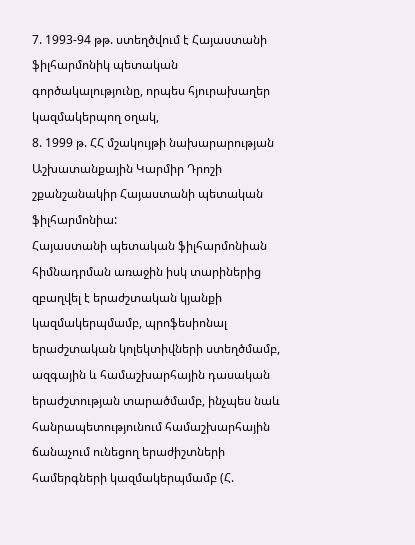7. 1993-94 թթ. ստեղծվում է Հայաստանի ֆիլհարմոնիկ պետական գործակալությունը, որպես հյուրախաղեր կազմակերպող օղակ,
8. 1999 թ. ՀՀ մշակույթի նախարարության Աշխատանքային Կարմիր Դրոշի շքանշանակիր Հայաստանի պետական ֆիլհարմոնիա:
Հայաստանի պետական ֆիլհարմոնիան հիմնադրման առաջին իսկ տարիներից զբաղվել է երաժշտական կյանքի կազմակերպմամբ, պրոֆեսիոնալ երաժշտական կոլեկտիվների ստեղծմամբ, ազգային և համաշխարհային դասական երաժշտության տարածմամբ, ինչպես նաև հանրապետությունում համաշխարհային ճանաչում ունեցող երաժիշտների համերգների կազմակերպմամբ (Հ.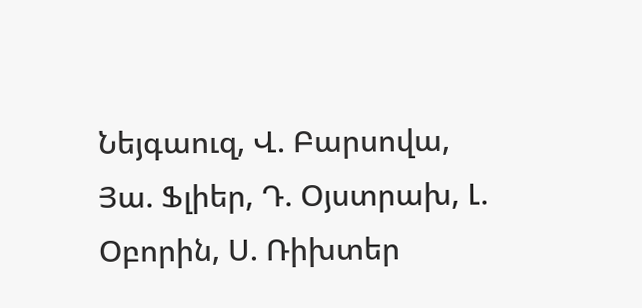Նեյգաուզ, Վ. Բարսովա, Յա. Ֆլիեր, Դ. Օյստրախ, Լ. Օբորին, Ս. Ռիխտեր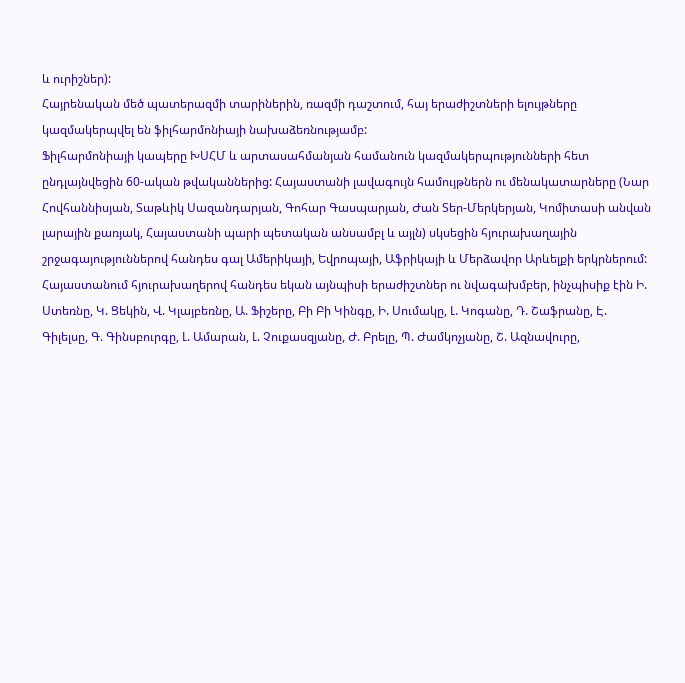և ուրիշներ):
Հայրենական մեծ պատերազմի տարիներին, ռազմի դաշտում, հայ երաժիշտների ելույթները կազմակերպվել են ֆիլհարմոնիայի նախաձեռնությամբ:
Ֆիլհարմոնիայի կապերը ԽՍՀՄ և արտասահմանյան համանուն կազմակերպությունների հետ ընդլայնվեցին 60-ական թվականներից: Հայաստանի լավագույն համույթներն ու մենակատարները (Նար Հովհաննիսյան, Տաթևիկ Սազանդարյան, Գոհար Գասպարյան, Ժան Տեր-Մերկերյան, Կոմիտասի անվան լարային քառյակ, Հայաստանի պարի պետական անսամբլ և այլն) սկսեցին հյուրախաղային շրջագայություններով հանդես գալ Ամերիկայի, Եվրոպայի, Աֆրիկայի և Մերձավոր Արևելքի երկրներում:
Հայաստանում հյուրախաղերով հանդես եկան այնպիսի երաժիշտներ ու նվագախմբեր, ինչպիսիք էին Ի. Ստեռնը, Կ. Ցեկին, Վ. Կլայբեռնը, Ա. Ֆիշերը, Բի Բի Կինգը, Ի. Սումակը, Լ. Կոգանը, Դ. Շաֆրանը, Է. Գիլելսը, Գ. Գինսբուրգը, Լ. Ամարան, Լ. Չուքասզյանը, Ժ. Բրելը, Պ. Ժամկոչյանը, Շ. Ազնավուրը,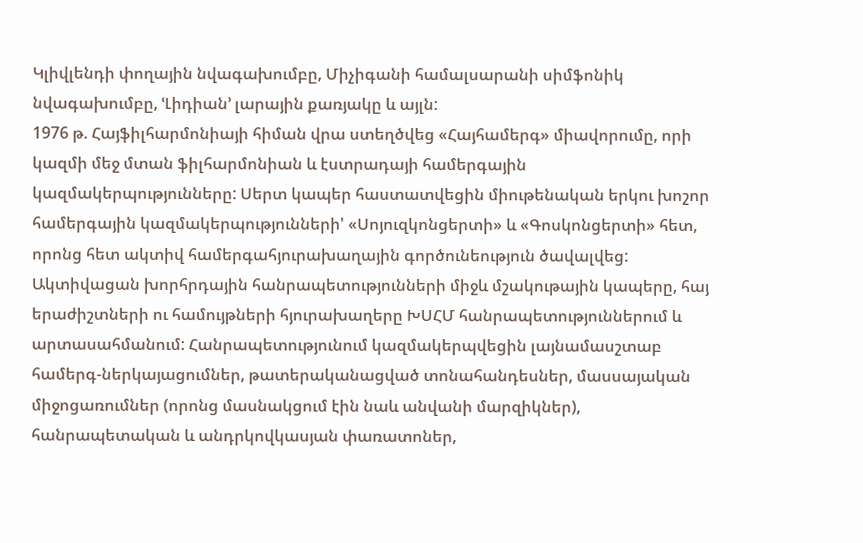Կլիվլենդի փողային նվագախումբը, Միչիգանի համալսարանի սիմֆոնիկ նվագախումբը, ՙԼիդիան՚ լարային քառյակը և այլն:
1976 թ. Հայֆիլհարմոնիայի հիման վրա ստեղծվեց «Հայհամերգ» միավորումը, որի կազմի մեջ մտան ֆիլհարմոնիան և էստրադայի համերգային կազմակերպությունները: Սերտ կապեր հաստատվեցին միութենական երկու խոշոր համերգային կազմակերպությունների' «Սոյուզկոնցերտի» և «Գոսկոնցերտի» հետ, որոնց հետ ակտիվ համերգահյուրախաղային գործունեություն ծավալվեց: Ակտիվացան խորհրդային հանրապետությունների միջև մշակութային կապերը, հայ երաժիշտների ու համույթների հյուրախաղերը ԽՍՀՄ հանրապետություններում և արտասահմանում: Հանրապետությունում կազմակերպվեցին լայնամասշտաբ համերգ-ներկայացումներ, թատերականացված տոնահանդեսներ, մասսայական միջոցառումներ (որոնց մասնակցում էին նաև անվանի մարզիկներ), հանրապետական և անդրկովկասյան փառատոներ,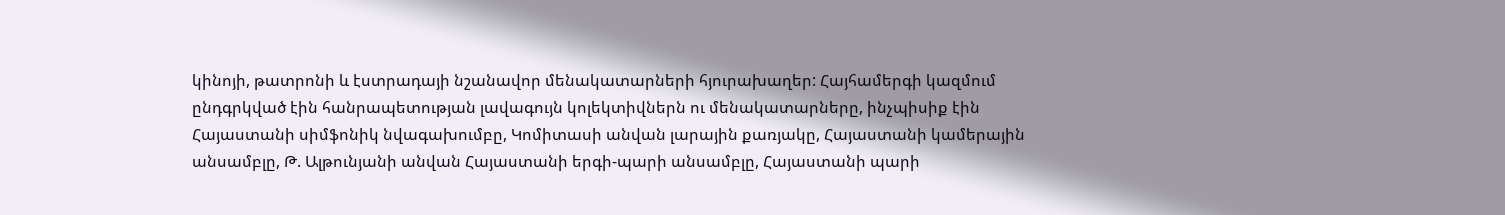կինոյի, թատրոնի և էստրադայի նշանավոր մենակատարների հյուրախաղեր: Հայհամերգի կազմում ընդգրկված էին հանրապետության լավագույն կոլեկտիվներն ու մենակատարները, ինչպիսիք էին Հայաստանի սիմֆոնիկ նվագախումբը, Կոմիտասի անվան լարային քառյակը, Հայաստանի կամերային անսամբլը, Թ. Ալթունյանի անվան Հայաստանի երգի-պարի անսամբլը, Հայաստանի պարի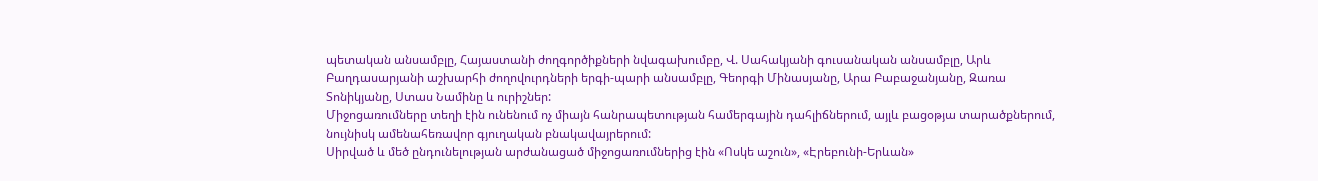պետական անսամբլը, Հայաստանի ժողգործիքների նվագախումբը, Վ. Սահակյանի գուսանական անսամբլը, Արև Բաղդասարյանի աշխարհի ժողովուրդների երգի-պարի անսամբլը, Գեորգի Մինասյանը, Արա Բաբաջանյանը, Զառա Տոնիկյանը, Ստաս Նամինը և ուրիշներ:
Միջոցառումները տեղի էին ունենում ոչ միայն հանրապետության համերգային դահլիճներում, այլև բացօթյա տարածքներում, նույնիսկ ամենահեռավոր գյուղական բնակավայրերում:
Սիրված և մեծ ընդունելության արժանացած միջոցառումներից էին «Ոսկե աշուն», «Էրեբունի-Երևան»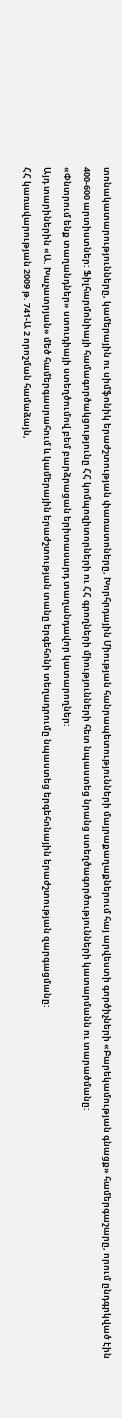տոնակատարությունները, կամերային ու սիմֆոնիկ երաժշտության փառատոները, Խորհրդային Միության հանրապետությունների մայրաքաղաքներում հայ արվեստի գործիչների «Բարեկամության գնացք» համերգաշարը, որում ընդգրկված էին 400-600 արտիստներ: Ֆիլհարմոնիայի համագործակցությունը ՀՀ կոմպոզիտորների ու ՀՀ գրողների միությունների հետ նպաստեց նրանց ստեղծագործությունների կատարմանն ու տարածմանը:
«Փնտրում ենք տաղանդներ» ստուդիայի ստեղծումով բեմ բարձրացան երիտասարդ տաղանդավոր կատարողներ:
Այդ տարիներին «Ա. Խաչատրյան» մեծ համերգասրահում և կամերային երաժշտության տանը երգեհոնի տեղադրումը նպաստեց երգեհոնային երաժշտության զարգացմանը:
ՀՀ կառավարության 2009 թ. 741-Ա 2 որոշման համաձայն,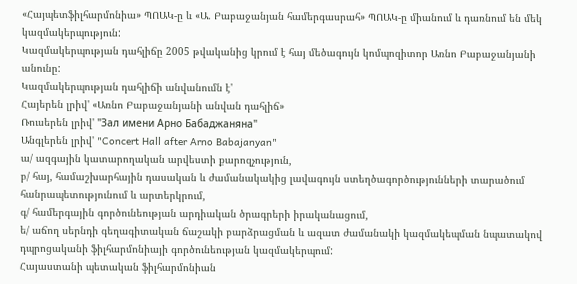«Հայպետֆիլհարմոնիա» ՊՈԱԿ-ը և «Ա. Բաբաջանյան համերգասրահ» ՊՈԱԿ-ը միանում և դառնում են մեկ կազմակերպություն:
Կազմակերպության դահլիճը 2005 թվականից կրում է հայ մեծագույն կոմպոզիտոր Առնո Բաբաջանյանի անունը:
Կազմակերպության դահլիճի անվանումն է'
Հայերեն լրիվ' «Առնո Բաբաջանյանի անվան դահլիճ»
Ռուսերեն լրիվ' "Зал имени Арно Бабаджаняна"
Անգլերեն լրիվ' "Concert Hall after Arno Babajanyan"
ա/ ազգային կատարողական արվեստի քարոզչություն,
բ/ հայ, համաշխարհային դասական և ժամանակակից լավագույն ստեղծագործությունների տարածում հանրապետությունում և արտերկրում,
գ/ համերգային գործունեության արդիական ծրագրերի իրականացում,
ե/ աճող սերնդի գեղագիտական ճաշակի բարձրացման և ազատ ժամանակի կազմակեպման նպատակով դպրոցականի ֆիլհարմոնիայի գործունեության կազմակերպում:
Հայաստանի պետական ֆիլհարմոնիան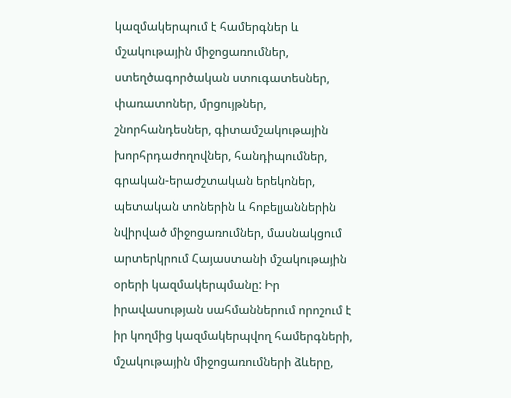կազմակերպում է համերգներ և մշակութային միջոցառումներ, ստեղծագործական ստուգատեսներ, փառատոներ, մրցույթներ, շնորհանդեսներ, գիտամշակութային խորհրդաժողովներ, հանդիպումներ, գրական-երաժշտական երեկոներ, պետական տոներին և հոբելյաններին նվիրված միջոցառումներ, մասնակցում արտերկրում Հայաստանի մշակութային օրերի կազմակերպմանը: Իր իրավասության սահմաններում որոշում է իր կողմից կազմակերպվող համերգների, մշակութային միջոցառումների ձևերը,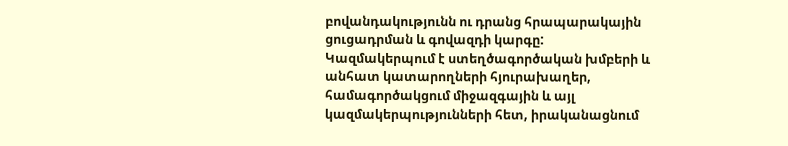բովանդակությունն ու դրանց հրապարակային ցուցադրման և գովազդի կարգը: Կազմակերպում է ստեղծագործական խմբերի և անհատ կատարողների հյուրախաղեր, համագործակցում միջազգային և այլ կազմակերպությունների հետ, իրականացնում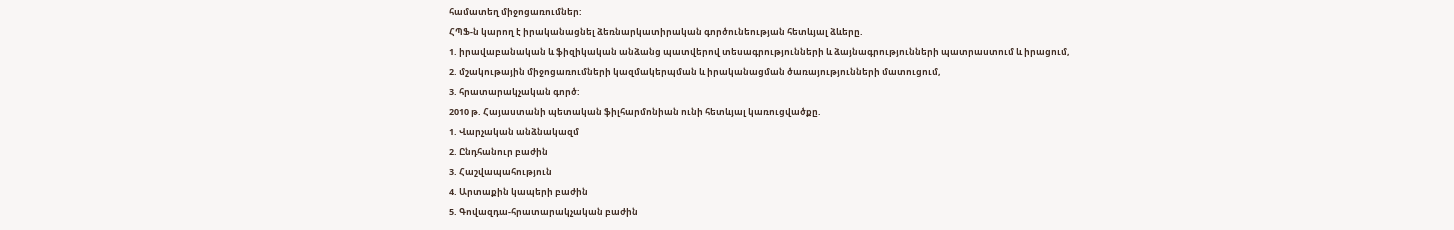համատեղ միջոցառումներ:
ՀՊՖ-ն կարող է իրականացնել ձեռնարկատիրական գործունեության հետևյալ ձևերը.
1. իրավաբանական և ֆիզիկական անձանց պատվերով տեսագրությունների և ձայնագրությունների պատրաստում և իրացում,
2. մշակութային միջոցառումների կազմակերպման և իրականացման ծառայությունների մատուցում,
3. հրատարակչական գործ:
2010 թ. Հայաստանի պետական ֆիլհարմոնիան ունի հետևյալ կառուցվածքը.
1. Վարչական անձնակազմ
2. Ընդհանուր բաժին
3. Հաշվապահություն
4. Արտաքին կապերի բաժին
5. Գովազդա-հրատարակչական բաժին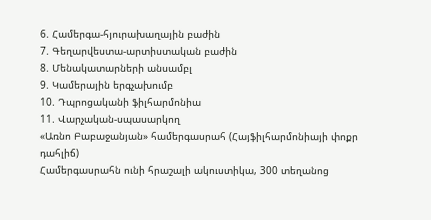6. Համերգա-հյուրախաղային բաժին
7. Գեղարվեստա-արտիստական բաժին
8. Մենակատարների անսամբլ
9. Կամերային երգչախումբ
10. Դպրոցականի ֆիլհարմոնիա
11. Վարչական-սպասարկող
«Առնո Բաբաջանյան» համերգասրահ (Հայֆիլհարմոնիայի փոքր դահլիճ)
Համերգասրահն ունի հրաշալի ակուստիկա, 300 տեղանոց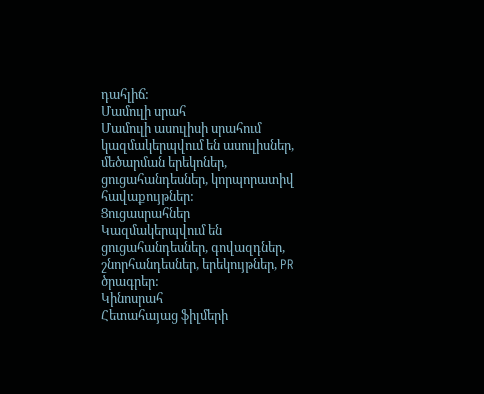դահլիճ:
Մամուլի սրահ
Մամուլի ասուլիսի սրահում կազմակերպվում են ասուլիսներ, մեծարման երեկոներ, ցուցահանդեսներ, կորպորատիվ հավաքույթներ:
Ցուցասրահներ
Կազմակերպվում են ցուցահանդեսներ, գովազդներ, շնորհանդեսներ, երեկույթներ, PR ծրագրեր:
Կինոսրահ
Հետահայաց ֆիլմերի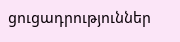ցուցադրություններ